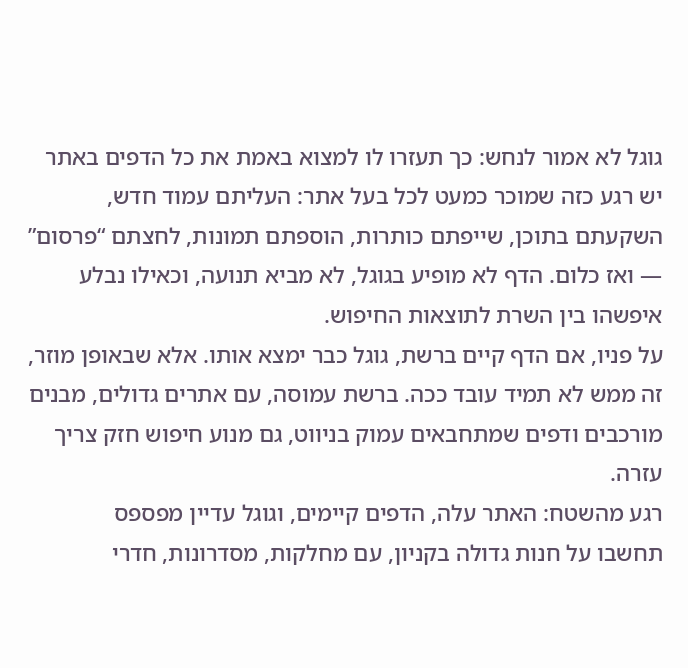גוגל לא אמור לנחש: כך תעזרו לו למצוא באמת את כל הדפים באתר
יש רגע כזה שמוכר כמעט לכל בעל אתר: העליתם עמוד חדש, השקעתם בתוכן, שייפתם כותרות, הוספתם תמונות, לחצתם “פרסום” — ואז כלום. הדף לא מופיע בגוגל, לא מביא תנועה, וכאילו נבלע איפשהו בין השרת לתוצאות החיפוש.
על פניו, אם הדף קיים ברשת, גוגל כבר ימצא אותו. אלא שבאופן מוזר, זה ממש לא תמיד עובד ככה. ברשת עמוסה, עם אתרים גדולים, מבנים מורכבים ודפים שמתחבאים עמוק בניווט, גם מנוע חיפוש חזק צריך עזרה.
רגע מהשטח: האתר עלה, הדפים קיימים, וגוגל עדיין מפספס
תחשבו על חנות גדולה בקניון, עם מחלקות, מסדרונות, חדרי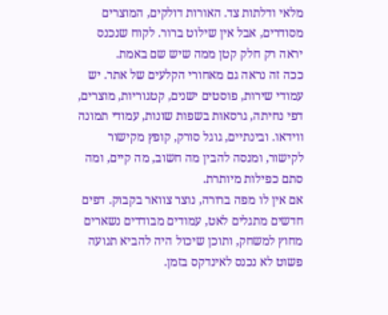מלאי ודלתות צד. האורות דולקים, המוצרים מסודרים, אבל אין שילוט ברור. לקוח שנכנס יראה רק חלק קטן ממה שיש שם באמת.
ככה זה נראה גם מאחורי הקלעים של אתר. יש עמודי שירות, פוסטים ישנים, קטגוריות, מוצרים, דפי נחיתה, גרסאות בשפות שונות, עמודי תמונה ווידאו. ובינתיים, גוגל סורק, קופץ מקישור לקישור, ומנסה להבין מה חשוב, מה קיים, ומה סתם כפילות מיותרת.
אם אין לו מפה ברורה, נוצר צוואר בקבוק. דפים חדשים מתגלים לאט, עמודים מבודדים נשארים מחוץ למשחק, ותוכן שיכול היה להביא תנועה פשוט לא נכנס לאינדקס בזמן.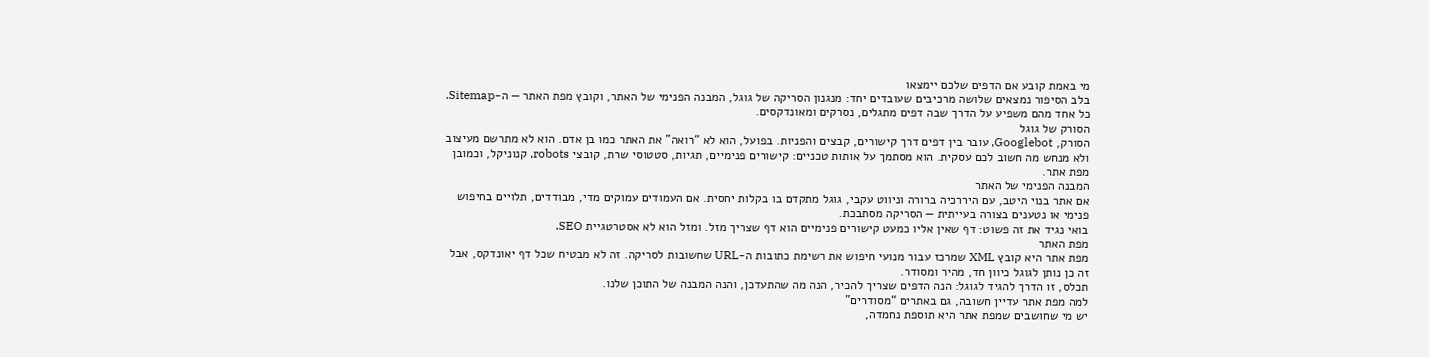מי באמת קובע אם הדפים שלכם יימצאו
בלב הסיפור נמצאים שלושה מרכיבים שעובדים יחד: מנגנון הסריקה של גוגל, המבנה הפנימי של האתר, וקובץ מפת האתר — ה-Sitemap. כל אחד מהם משפיע על הדרך שבה דפים מתגלים, נסרקים ומאונדקסים.
הסורק של גוגל
הסורק, Googlebot, עובר בין דפים דרך קישורים, קבצים והפניות. בפועל, הוא לא “רואה” את האתר כמו בן אדם. הוא לא מתרשם מעיצוב ולא מנחש מה חשוב לכם עסקית. הוא מסתמך על אותות טכניים: קישורים פנימיים, תגיות, סטטוסי שרת, קובצי robots, קנוניקל, וכמובן מפת אתר.
המבנה הפנימי של האתר
אם אתר בנוי היטב, עם היררכיה ברורה וניווט עקבי, גוגל מתקדם בו בקלות יחסית. אם העמודים עמוקים מדי, מבודדים, תלויים בחיפוש פנימי או נטענים בצורה בעייתית — הסריקה מסתבכת.
בואי נגיד את זה פשוט: דף שאין אליו כמעט קישורים פנימיים הוא דף שצריך מזל. ומזל הוא לא אסטרטגיית SEO.
מפת האתר
מפת אתר היא קובץ XML שמרכז עבור מנועי חיפוש את רשימת כתובות ה-URL שחשובות לסריקה. זה לא מבטיח שכל דף יאונדקס, אבל זה כן נותן לגוגל כיוון חד, מהיר ומסודר.
תכלס, זו הדרך להגיד לגוגל: הנה הדפים שצריך להכיר, הנה מה שהתעדכן, והנה המבנה של התוכן שלנו.
למה מפת אתר עדיין חשובה, גם באתרים “מסודרים”
יש מי שחושבים שמפת אתר היא תוספת נחמדה,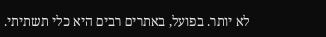לא יותר. בפועל, באתרים רבים היא כלי תשתיתי.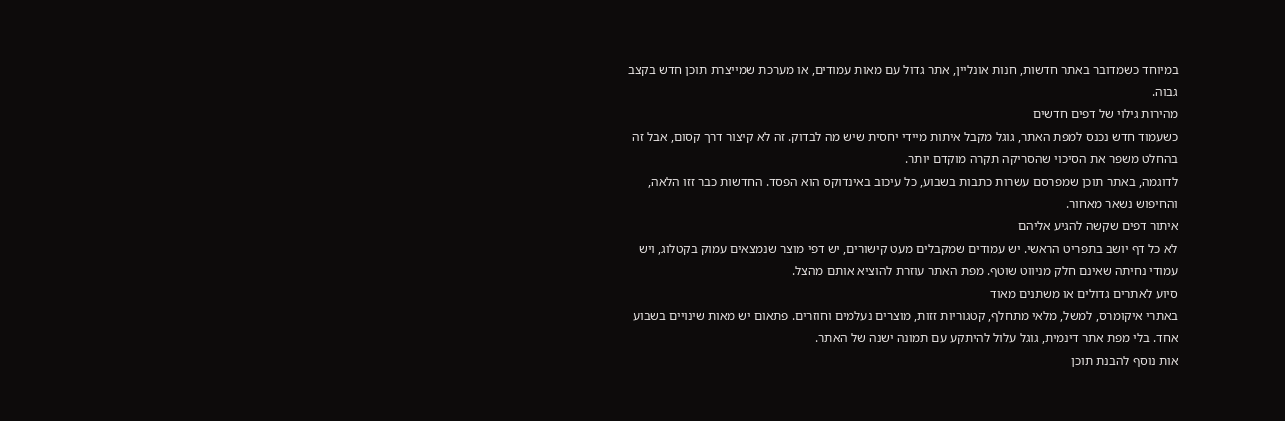במיוחד כשמדובר באתר חדשות, חנות אונליין, אתר גדול עם מאות עמודים, או מערכת שמייצרת תוכן חדש בקצב גבוה.
מהירות גילוי של דפים חדשים
כשעמוד חדש נכנס למפת האתר, גוגל מקבל איתות מיידי יחסית שיש מה לבדוק. זה לא קיצור דרך קסום, אבל זה בהחלט משפר את הסיכוי שהסריקה תקרה מוקדם יותר.
לדוגמה, באתר תוכן שמפרסם עשרות כתבות בשבוע, כל עיכוב באינדוקס הוא הפסד. החדשות כבר זזו הלאה, והחיפוש נשאר מאחור.
איתור דפים שקשה להגיע אליהם
לא כל דף יושב בתפריט הראשי. יש עמודים שמקבלים מעט קישורים, יש דפי מוצר שנמצאים עמוק בקטלוג, ויש עמודי נחיתה שאינם חלק מניווט שוטף. מפת האתר עוזרת להוציא אותם מהצל.
סיוע לאתרים גדולים או משתנים מאוד
באתרי איקומרס, למשל, מלאי מתחלף, קטגוריות זזות, מוצרים נעלמים וחוזרים. פתאום יש מאות שינויים בשבוע אחד. בלי מפת אתר דינמית, גוגל עלול להיתקע עם תמונה ישנה של האתר.
אות נוסף להבנת תוכן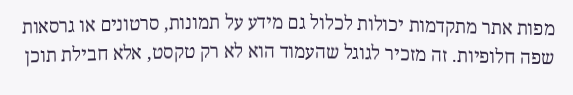מפות אתר מתקדמות יכולות לכלול גם מידע על תמונות, סרטונים או גרסאות שפה חלופיות. זה מזכיר לגוגל שהעמוד הוא לא רק טקסט, אלא חבילת תוכן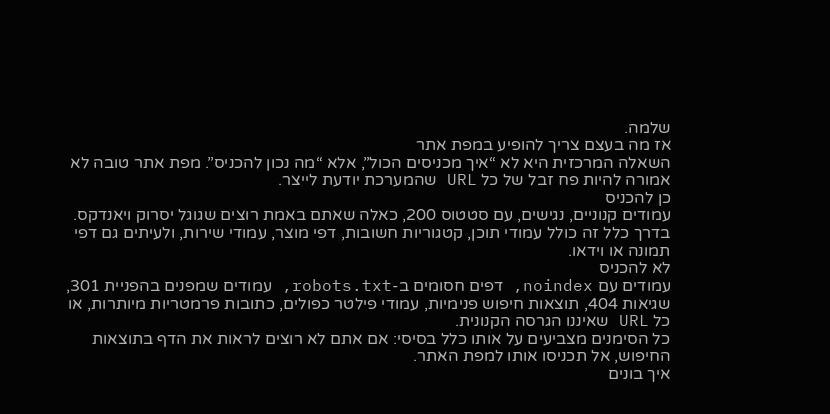שלמה.
אז מה בעצם צריך להופיע במפת אתר
השאלה המרכזית היא לא “איך מכניסים הכול”, אלא “מה נכון להכניס”. מפת אתר טובה לא אמורה להיות פח זבל של כל URL שהמערכת יודעת לייצר.
כן להכניס
עמודים קנוניים, נגישים, עם סטטוס 200, כאלה שאתם באמת רוצים שגוגל יסרוק ויאנדקס. בדרך כלל זה כולל עמודי תוכן, קטגוריות חשובות, דפי מוצר, עמודי שירות, ולעיתים גם דפי תמונה או וידאו.
לא להכניס
עמודים עם noindex, דפים חסומים ב-robots.txt, עמודים שמפנים בהפניית 301, שגיאות 404, תוצאות חיפוש פנימיות, עמודי פילטר כפולים, כתובות פרמטריות מיותרות, או כל URL שאיננו הגרסה הקנונית.
כל הסימנים מצביעים על אותו כלל בסיסי: אם אתם לא רוצים לראות את הדף בתוצאות החיפוש, אל תכניסו אותו למפת האתר.
איך בונים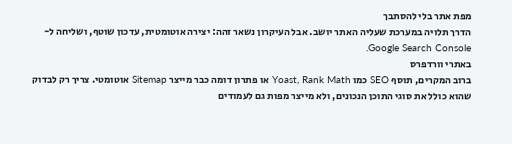מפת אתר בלי להסתבך
הדרך תלויה במערכת שעליה האתר יושב. אבל העיקרון נשאר זהה: יצירה אוטומטית, עדכון שוטף, ושליחה ל-Google Search Console.
באתרי וורדפרס
ברוב המקרים, תוסף SEO כמו Yoast, Rank Math או פתרון דומה כבר מייצר Sitemap אוטומטי. צריך רק לבדוק שהוא כולל את סוגי התוכן הנכונים, ולא מייצר מפות גם לעמודים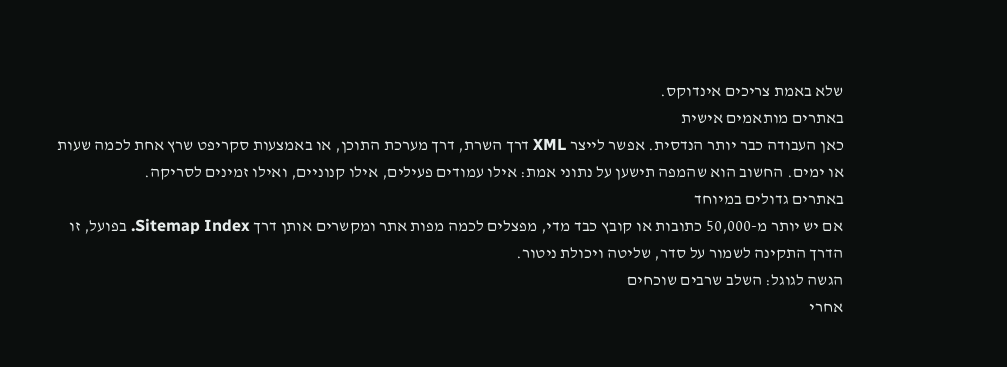שלא באמת צריכים אינדוקס.
באתרים מותאמים אישית
כאן העבודה כבר יותר הנדסית. אפשר לייצר XML דרך השרת, דרך מערכת התוכן, או באמצעות סקריפט שרץ אחת לכמה שעות או ימים. החשוב הוא שהמפה תישען על נתוני אמת: אילו עמודים פעילים, אילו קנוניים, ואילו זמינים לסריקה.
באתרים גדולים במיוחד
אם יש יותר מ-50,000 כתובות או קובץ כבד מדי, מפצלים לכמה מפות אתר ומקשרים אותן דרך Sitemap Index. בפועל, זו הדרך התקינה לשמור על סדר, שליטה ויכולת ניטור.
הגשה לגוגל: השלב שרבים שוכחים
אחרי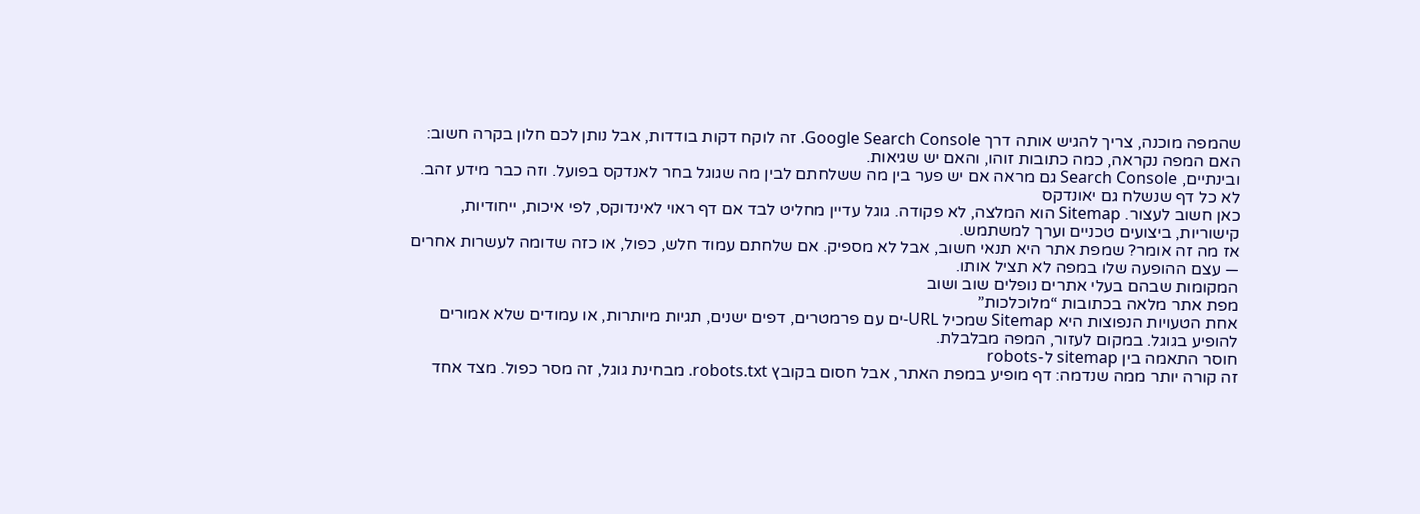שהמפה מוכנה, צריך להגיש אותה דרך Google Search Console. זה לוקח דקות בודדות, אבל נותן לכם חלון בקרה חשוב: האם המפה נקראה, כמה כתובות זוהו, והאם יש שגיאות.
ובינתיים, Search Console גם מראה אם יש פער בין מה ששלחתם לבין מה שגוגל בחר לאנדקס בפועל. וזה כבר מידע זהב.
לא כל דף שנשלח גם יאונדקס
כאן חשוב לעצור. Sitemap הוא המלצה, לא פקודה. גוגל עדיין מחליט לבד אם דף ראוי לאינדוקס, לפי איכות, ייחודיות, קישוריות, ביצועים טכניים וערך למשתמש.
אז מה זה אומר? שמפת אתר היא תנאי חשוב, אבל לא מספיק. אם שלחתם עמוד חלש, כפול, או כזה שדומה לעשרות אחרים — עצם ההופעה שלו במפה לא תציל אותו.
המקומות שבהם בעלי אתרים נופלים שוב ושוב
מפת אתר מלאה בכתובות “מלוכלכות”
אחת הטעויות הנפוצות היא Sitemap שמכיל URL-ים עם פרמטרים, דפים ישנים, תגיות מיותרות, או עמודים שלא אמורים להופיע בגוגל. במקום לעזור, המפה מבלבלת.
חוסר התאמה בין sitemap ל-robots
זה קורה יותר ממה שנדמה: דף מופיע במפת האתר, אבל חסום בקובץ robots.txt. מבחינת גוגל, זה מסר כפול. מצד אחד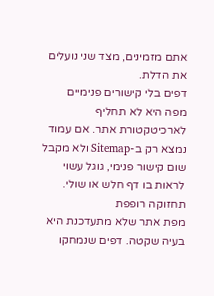אתם מזמינים, מצד שני נועלים את הדלת.
דפים בלי קישורים פנימיים
מפה היא לא תחליף לארכיטקטורת אתר. אם עמוד נמצא רק ב-Sitemap ולא מקבל שום קישור פנימי, גוגל עשוי לראות בו דף חלש או שולי.
תחזוקה רופפת
מפת אתר שלא מתעדכנת היא בעיה שקטה. דפים שנמחקו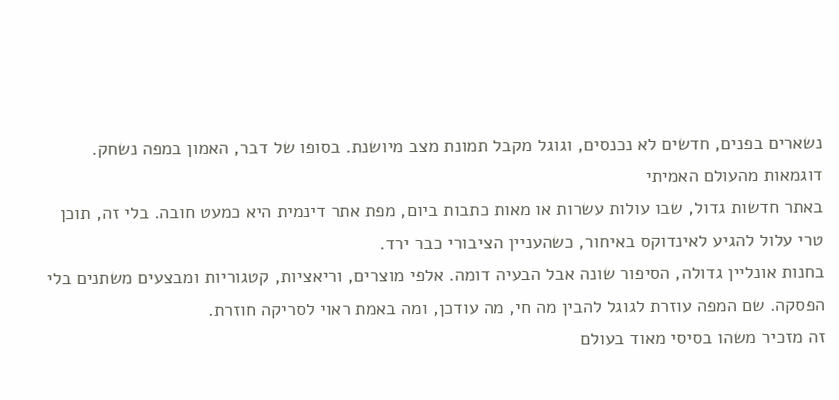נשארים בפנים, חדשים לא נכנסים, וגוגל מקבל תמונת מצב מיושנת. בסופו של דבר, האמון במפה נשחק.
דוגמאות מהעולם האמיתי
באתר חדשות גדול, שבו עולות עשרות או מאות כתבות ביום, מפת אתר דינמית היא כמעט חובה. בלי זה, תוכן טרי עלול להגיע לאינדוקס באיחור, כשהעניין הציבורי כבר ירד.
בחנות אונליין גדולה, הסיפור שונה אבל הבעיה דומה. אלפי מוצרים, וריאציות, קטגוריות ומבצעים משתנים בלי הפסקה. שם המפה עוזרת לגוגל להבין מה חי, מה עודכן, ומה באמת ראוי לסריקה חוזרת.
זה מזכיר משהו בסיסי מאוד בעולם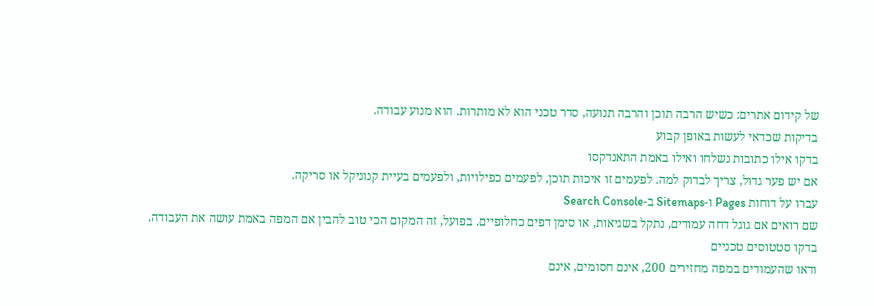של קידום אתרים: כשיש הרבה תוכן והרבה תנועה, סדר טכני הוא לא מותרות. הוא מנוע עבודה.
בדיקות שכדאי לעשות באופן קבוע
בדקו אילו כתובות נשלחו ואילו באמת התאנדקסו
אם יש פער גדול, צריך לבדוק למה. לפעמים זו איכות תוכן, לפעמים כפילויות, ולפעמים בעיית קנוניקל או סריקה.
עברו על דוחות Pages ו-Sitemaps ב-Search Console
שם רואים אם גוגל דחה עמודים, נתקל בשגיאות, או סימן דפים כחלופיים. בפועל, זה המקום הכי טוב להבין אם המפה באמת עושה את העבודה.
בדקו סטטוסים טכניים
ודאו שהעמודים במפה מחזירים 200, אינם חסומים, אינם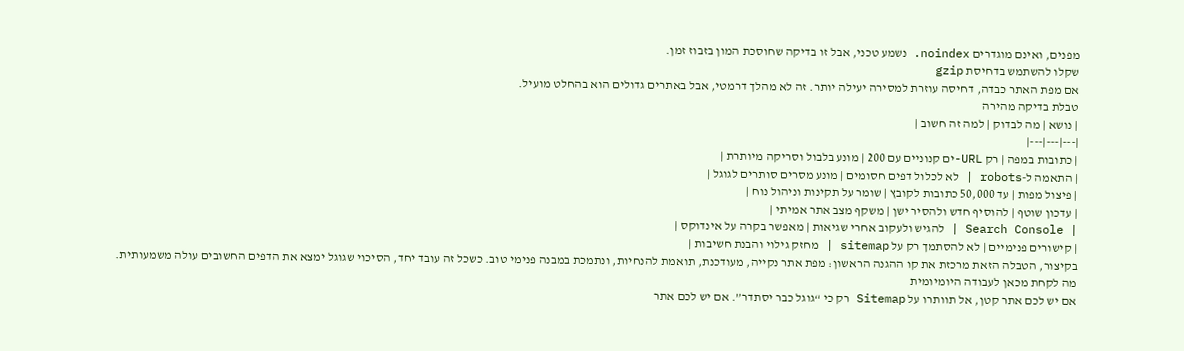מפנים, ואינם מוגדרים noindex. נשמע טכני, אבל זו בדיקה שחוסכת המון בזבוז זמן.
שקלו להשתמש בדחיסת gzip
אם מפת האתר כבדה, דחיסה עוזרת למסירה יעילה יותר. זה לא מהלך דרמטי, אבל באתרים גדולים הוא בהחלט מועיל.
טבלת בדיקה מהירה
| נושא | מה לבדוק | למה זה חשוב |
|---|---|---|
| כתובות במפה | רק URL-ים קנוניים עם 200 | מונע בלבול וסריקה מיותרת |
| התאמה ל-robots | לא לכלול דפים חסומים | מונע מסרים סותרים לגוגל |
| פיצול מפות | עד 50,000 כתובות לקובץ | שומר על תקינות וניהול נוח |
| עדכון שוטף | להוסיף חדש ולהסיר ישן | משקף מצב אתר אמיתי |
| Search Console | להגיש ולעקוב אחרי שגיאות | מאפשר בקרה על אינדוקס |
| קישורים פנימיים | לא להסתמך רק על sitemap | מחזק גילוי והבנת חשיבות |
בקיצור, הטבלה הזאת מרכזת את קו ההגנה הראשון: מפת אתר נקייה, מעודכנת, תואמת להנחיות, ונתמכת במבנה פנימי טוב. כשכל זה עובד יחד, הסיכוי שגוגל ימצא את הדפים החשובים עולה משמעותית.
מה לקחת מכאן לעבודה היומיומית
אם יש לכם אתר קטן, אל תוותרו על Sitemap רק כי “גוגל כבר יסתדר”. אם יש לכם אתר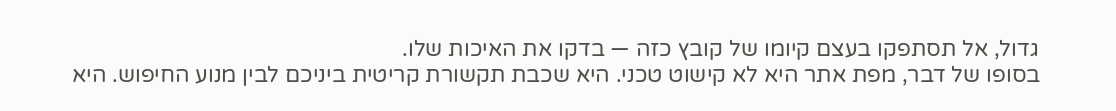גדול, אל תסתפקו בעצם קיומו של קובץ כזה — בדקו את האיכות שלו.
בסופו של דבר, מפת אתר היא לא קישוט טכני. היא שכבת תקשורת קריטית ביניכם לבין מנוע החיפוש. היא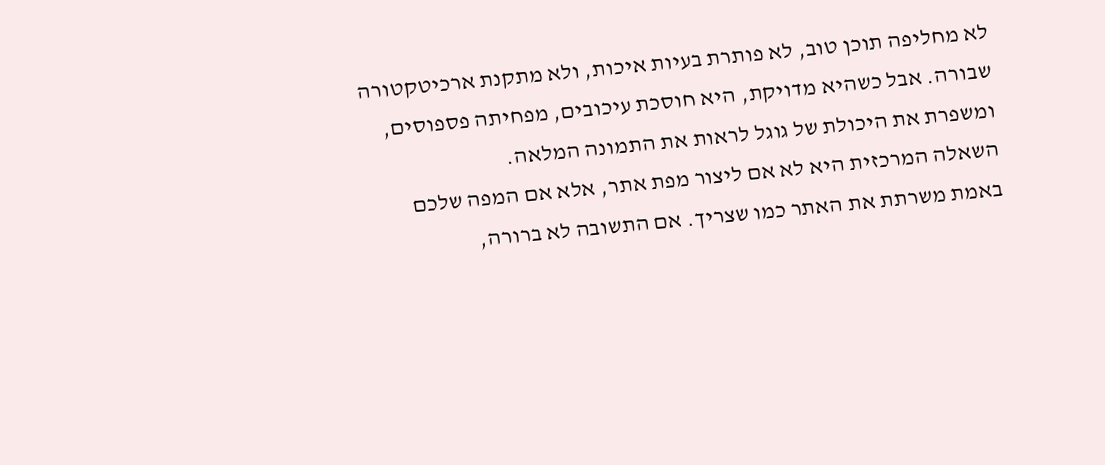לא מחליפה תוכן טוב, לא פותרת בעיות איכות, ולא מתקנת ארכיטקטורה שבורה. אבל כשהיא מדויקת, היא חוסכת עיכובים, מפחיתה פספוסים, ומשפרת את היכולת של גוגל לראות את התמונה המלאה.
השאלה המרכזית היא לא אם ליצור מפת אתר, אלא אם המפה שלכם באמת משרתת את האתר כמו שצריך. אם התשובה לא ברורה,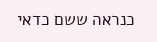כנראה ששם כדאי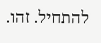להתחיל. זהו.